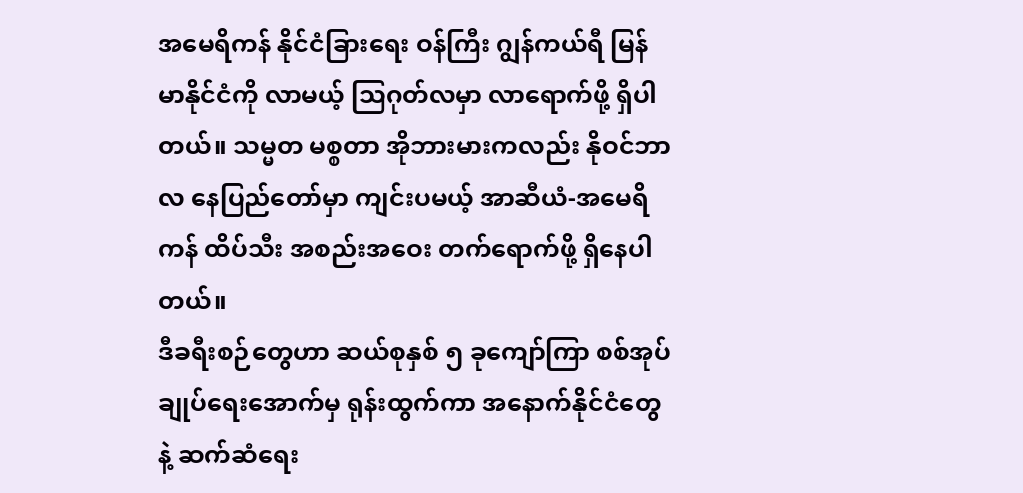အမေရိကန် နိုင်ငံခြားရေး ဝန်ကြီး ဂျွန်ကယ်ရီ မြန်မာနိုင်ငံကို လာမယ့် သြဂုတ်လမှာ လာရောက်ဖို့ ရှိပါတယ်။ သမ္မတ မစ္စတာ အိုဘားမားကလည်း နိုဝင်ဘာလ နေပြည်တော်မှာ ကျင်းပမယ့် အာဆီယံ-အမေရိကန် ထိပ်သီး အစည်းအဝေး တက်ရောက်ဖို့ ရှိနေပါတယ်။
ဒီခရီးစဉ်တွေဟာ ဆယ်စုနှစ် ၅ ခုကျော်ကြာ စစ်အုပ်ချုပ်ရေးအောက်မှ ရုန်းထွက်ကာ အနောက်နိုင်ငံတွေနဲ့ ဆက်ဆံရေး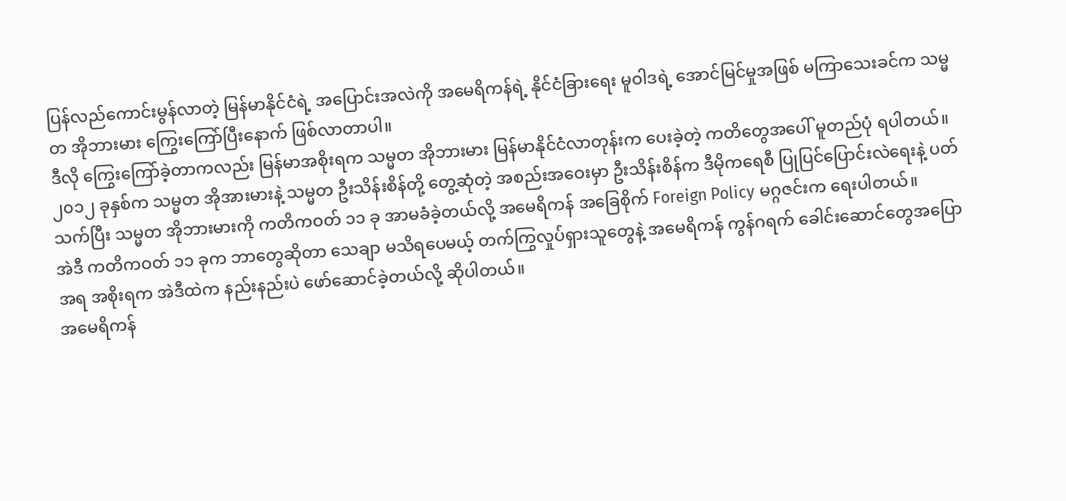ပြန်လည်ကောင်းမွန်လာတဲ့ မြန်မာနိုင်ငံရဲ့ အပြောင်းအလဲကို အမေရိကန်ရဲ့ နိုင်ငံခြားရေး မူဝါဒရဲ့ အောင်မြင်မှုအဖြစ် မကြာသေးခင်က သမ္မတ အိုဘားမား ကြွေးကြော်ပြီးနောက် ဖြစ်လာတာပါ။
ဒီလို ကြွေးကြော်ခဲ့တာကလည်း မြန်မာအစိုးရက သမ္မတ အိုဘားမား မြန်မာနိုင်ငံလာတုန်းက ပေးခဲ့တဲ့ ကတိတွေအပေါ် မူတည်ပုံ ရပါတယ်။
၂၀၁၂ ခုနှစ်က သမ္မတ အိုအားမားနဲ့ သမ္မတ ဦးသိန်းစိန်တို့ တွေ့ဆုံတဲ့ အစည်းအဝေးမှာ ဦးသိန်းစိန်က ဒီမိုကရေစီ ပြုပြင်ပြောင်းလဲရေးနဲ့ ပတ်သက်ပြီး သမ္မတ အိုဘားမားကို ကတိကဝတ် ၁၁ ခု အာမခံခဲ့တယ်လို့ အမေရိကန် အခြေစိုက် Foreign Policy မဂ္ဂဇင်းက ရေးပါတယ်။
အဲဒီ ကတိကဝတ် ၁၁ ခုက ဘာတွေဆိုတာ သေချာ မသိရပေမယ့် တက်ကြွလှုပ်ရှားသူတွေနဲ့ အမေရိကန် ကွန်ဂရက် ခေါင်းဆောင်တွေအပြောအရ အစိုးရက အဲဒီထဲက နည်းနည်းပဲ ဖော်ဆောင်ခဲ့တယ်လို့ ဆိုပါတယ်။
အမေရိကန်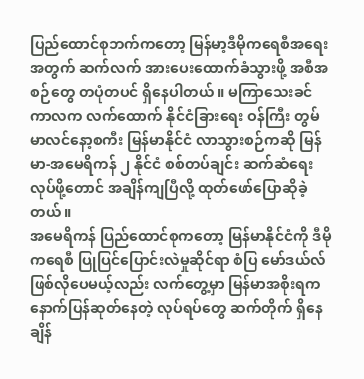ပြည်ထောင်စုဘက်ကတော့ မြန်မာ့ဒီမိုကရေစီအရေးအတွက် ဆက်လက် အားပေးထောက်ခံသွားဖို့ အစီအစဉ်တွေ တပုံတပင် ရှိနေပါတယ်။ မကြာသေးခင် ကာလက လက်ထောက် နိုင်ငံခြားရေး ဝန်ကြီး တွမ် မာလင်နော့စကီး မြန်မာနိုင်ငံ လာသွားစဉ်ကဆို မြန်မာ-အမေရိကန် ၂ နိုင်ငံ စစ်တပ်ချင်း ဆက်ဆံရေးလုပ်ဖို့တောင် အချိန်ကျပြီလို့ ထုတ်ဖော်ပြောဆိုခဲ့တယ်။
အမေရိကန် ပြည်ထောင်စုကတော့ မြန်မာနိုင်ငံကို ဒီမိုကရေစီ ပြုပြင်ပြောင်းလဲမှုဆိုင်ရာ စံပြ မော်ဒယ်လ် ဖြစ်လိုပေမယ့်လည်း လက်တွေ့မှာ မြန်မာအစိုးရက နောက်ပြန်ဆုတ်နေတဲ့ လုပ်ရပ်တွေ ဆက်တိုက် ရှိနေချိန်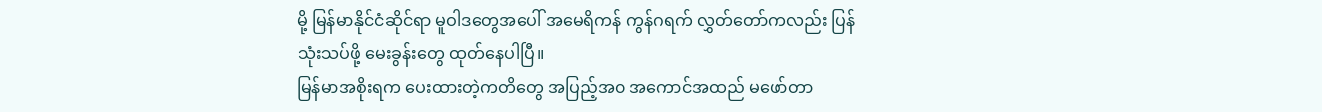မို့ မြန်မာနိုင်ငံဆိုင်ရာ မူဝါဒတွေအပေါ် အမေရိကန် ကွန်ဂရက် လွှတ်တော်ကလည်း ပြန်သုံးသပ်ဖို့ မေးခွန်းတွေ ထုတ်နေပါပြီ။
မြန်မာအစိုးရက ပေးထားတဲ့ကတိတွေ အပြည့်အ၀ အကောင်အထည် မဖော်တာ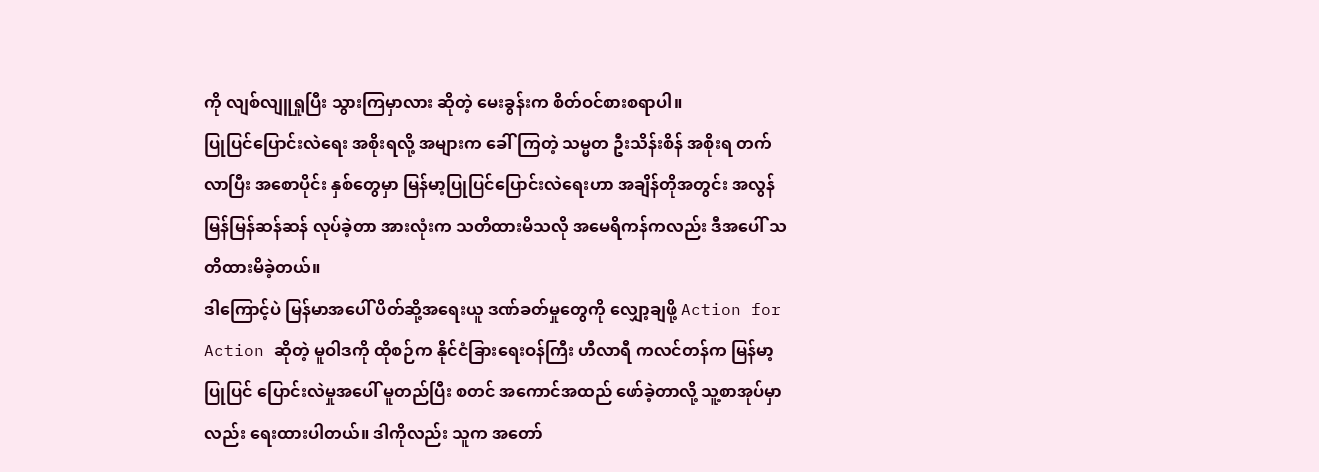ကို လျစ်လျူရှုပြီး သွားကြမှာလား ဆိုတဲ့ မေးခွန်းက စိတ်ဝင်စားစရာပါ။
ပြုပြင်ပြောင်းလဲရေး အစိုးရလို့ အများက ခေါ်ကြတဲ့ သမ္မတ ဦးသိန်းစိန် အစိုးရ တက်လာပြီး အစောပိုင်း နှစ်တွေမှာ မြန်မာ့ပြုပြင်ပြောင်းလဲရေးဟာ အချိန်တိုအတွင်း အလွန်မြန်မြန်ဆန်ဆန် လုပ်ခဲ့တာ အားလုံးက သတိထားမိသလို အမေရိကန်ကလည်း ဒီအပေါ် သတိထားမိခဲ့တယ်။
ဒါကြောင့်ပဲ မြန်မာအပေါ် ပိတ်ဆို့အရေးယူ ဒဏ်ခတ်မှုတွေကို လျှော့ချဖို့ Action for Action ဆိုတဲ့ မူဝါဒကို ထိုစဉ်က နိုင်ငံခြားရေးဝန်ကြီး ဟီလာရီ ကလင်တန်က မြန်မာ့ပြုပြင် ပြောင်းလဲမှုအပေါ် မူတည်ပြီး စတင် အကောင်အထည် ဖော်ခဲ့တာလို့ သူ့စာအုပ်မှာလည်း ရေးထားပါတယ်။ ဒါကိုလည်း သူက အတော်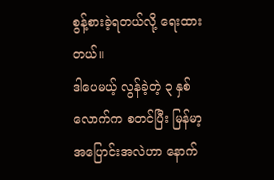စွန့်စားခဲ့ရတယ်လို့ ရေးထားတယ်။
ဒါပေမယ့် လွန်ခဲ့တဲ့ ၃ နှစ်လောက်က စတင်ပြီး မြန်မာ့အပြောင်းအလဲဟာ နောက်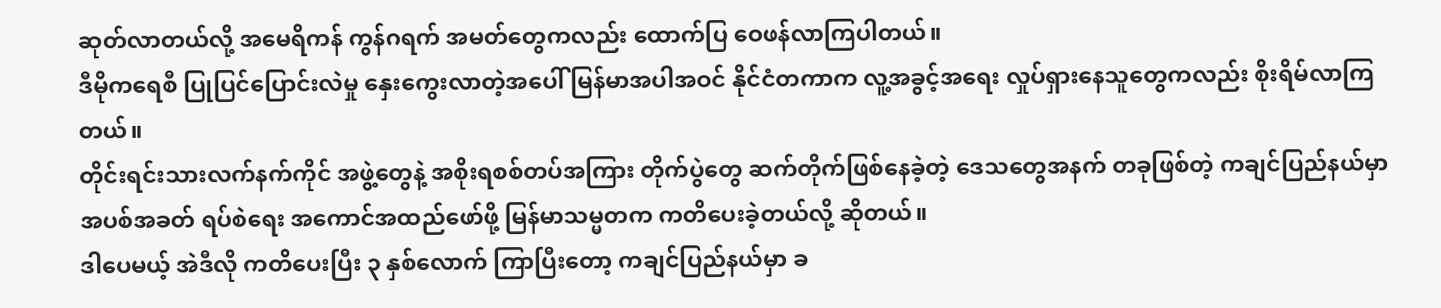ဆုတ်လာတယ်လို့ အမေရိကန် ကွန်ဂရက် အမတ်တွေကလည်း ထောက်ပြ ဝေဖန်လာကြပါတယ်။
ဒီမိုကရေစီ ပြုပြင်ပြောင်းလဲမှု နှေးကွေးလာတဲ့အပေါ် မြန်မာအပါအဝင် နိုင်ငံတကာက လူ့အခွင့်အရေး လှုပ်ရှားနေသူတွေကလည်း စိုးရိမ်လာကြတယ်။
တိုင်းရင်းသားလက်နက်ကိုင် အဖွဲ့တွေနဲ့ အစိုးရစစ်တပ်အကြား တိုက်ပွဲတွေ ဆက်တိုက်ဖြစ်နေခဲ့တဲ့ ဒေသတွေအနက် တခုဖြစ်တဲ့ ကချင်ပြည်နယ်မှာ အပစ်အခတ် ရပ်စဲရေး အကောင်အထည်ဖော်ဖို့ မြန်မာသမ္မတက ကတိပေးခဲ့တယ်လို့ ဆိုတယ်။
ဒါပေမယ့် အဲဒီလို ကတိပေးပြီး ၃ နှစ်လောက် ကြာပြီးတော့ ကချင်ပြည်နယ်မှာ ခ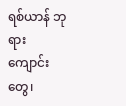ရစ်ယာန် ဘုရားကျောင်းတွေ၊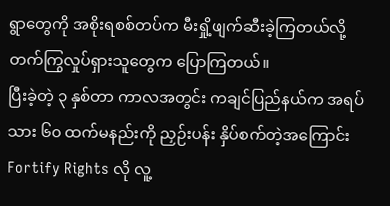ရွာတွေကို အစိုးရစစ်တပ်က မီးရှို့ဖျက်ဆီးခဲ့ကြတယ်လို့ တက်ကြွလှုပ်ရှားသူတွေက ပြောကြတယ်။
ပြီးခဲ့တဲ့ ၃ နှစ်တာ ကာလအတွင်း ကချင်ပြည်နယ်က အရပ်သား ၆၀ ထက်မနည်းကို ညှဉ်းပန်း နှိပ်စက်တဲ့အကြောင်း Fortify Rights လို လူ့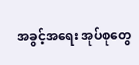အခွင့်အရေး အုပ်စုတွေ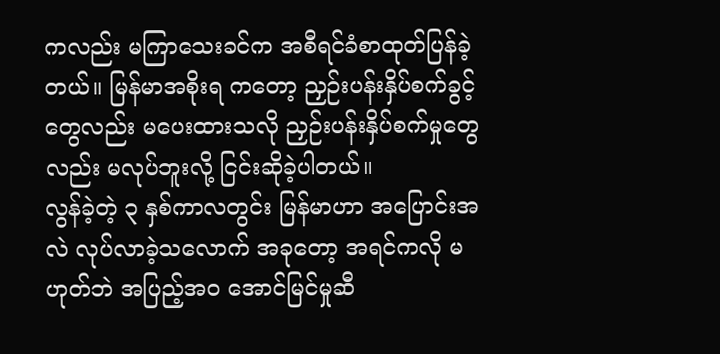ကလည်း မကြာသေးခင်က အစီရင်ခံစာထုတ်ပြန်ခဲ့တယ်။ မြန်မာအစိုးရ ကတော့ ညှဉ်းပန်းနှိပ်စက်ခွင့်တွေလည်း မပေးထားသလို ညှဉ်းပန်းနှိပ်စက်မှုတွေလည်း မလုပ်ဘူးလို့ ငြင်းဆိုခဲ့ပါတယ်။
လွန်ခဲ့တဲ့ ၃ နှစ်ကာလတွင်း မြန်မာဟာ အပြောင်းအလဲ လုပ်လာခဲ့သလောက် အခုတော့ အရင်ကလို မဟုတ်ဘဲ အပြည့်အ၀ အောင်မြင်မှုဆီ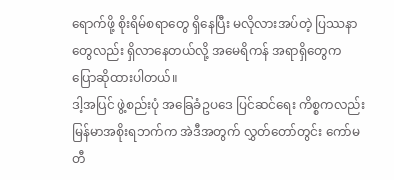ရောက်ဖို့ စိုးရိမ်စရာတွေ ရှိနေပြီး မလိုလားအပ်တဲ့ ပြဿနာတွေလည်း ရှိလာနေတယ်လို့ အမေရိကန် အရာရှိတွေက ပြောဆိုထားပါတယ်။
ဒါ့အပြင် ဖွဲ့စည်းပုံ အခြေခံဥပဒေ ပြင်ဆင်ရေး ကိစ္စကလည်း မြန်မာအစိုးရဘက်က အဲဒီအတွက် လွှတ်တော်တွင်း ကော်မတီ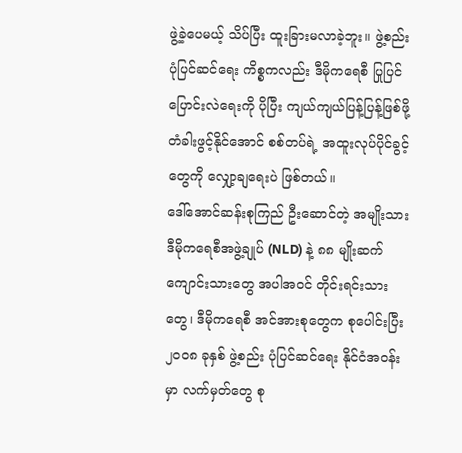ဖွဲ့ခဲ့ပေမယ့် သိပ်ပြီး ထူးခြားမလာခဲ့ဘူး။ ဖွဲ့စည်းပုံပြင်ဆင်ရေး ကိစ္စကလည်း ဒီမိုကရေစီ ပြုပြင်ပြောင်းလဲရေးကို ပိုပြီး ကျယ်ကျယ်ပြန့်ပြန့်ဖြစ်ဖို့ တံခါးဖွင့်နိုင်အောင် စစ်တပ်ရဲ့ အထူးလုပ်ပိုင်ခွင့်တွေကို လျှော့ချရေးပဲ ဖြစ်တယ်။
ဒေါ်အောင်ဆန်းစုကြည် ဦးဆောင်တဲ့ အမျိုးသား ဒီမိုကရေစီအဖွဲ့ချုပ် (NLD) နဲ့ ၈၈ မျိုးဆက် ကျောင်းသားတွေ အပါအဝင် တိုင်းရင်းသားတွေ၊ ဒီမိုကရေစီ အင်အားစုတွေက စုပေါင်းပြီး ၂၀၀၈ ခုနှစ် ဖွဲ့စည်း ပုံပြင်ဆင်ရေး နိုင်ငံအဝန်းမှာ လက်မှတ်တွေ စု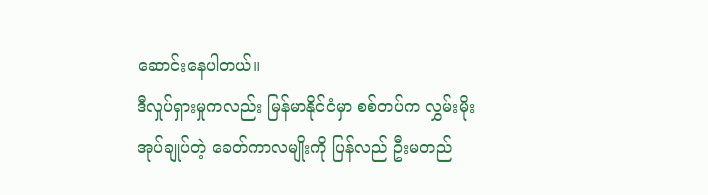ဆောင်းနေပါတယ်။
ဒီလှုပ်ရှားမှုကလည်း မြန်မာနိုင်ငံမှာ စစ်တပ်က လွှမ်းမိုးအုပ်ချုပ်တဲ့ ခေတ်ကာလမျိုးကို ပြန်လည် ဦးမတည်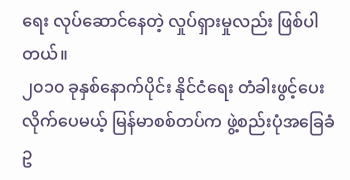ရေး လုပ်ဆောင်နေတဲ့ လှုပ်ရှားမှုလည်း ဖြစ်ပါတယ်။
၂၀၁၀ ခုနှစ်နောက်ပိုင်း နိုင်ငံရေး တံခါးဖွင့်ပေးလိုက်ပေမယ့် မြန်မာစစ်တပ်က ဖွဲ့စည်းပုံအခြေခံ ဥ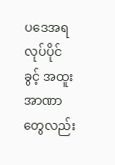ပဒေအရ လုပ်ပိုင်ခွင့် အထူး အာဏာတွေလည်း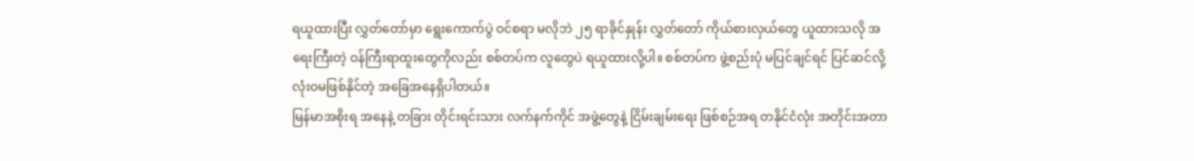ရယူထားပြီး လွှတ်တော်မှာ ရွေးကောက်ပွဲ ဝင်စရာ မလိုဘဲ ၂၅ ရာခိုင်နှုန်း လွှတ်တော် ကိုယ်စားလှယ်တွေ ယူထားသလို အရေးကြီးတဲ့ ဝန်ကြီးရာထူးတွေကိုလည်း စစ်တပ်က လူတွေပဲ ရယူထားလို့ပါ။ စစ်တပ်က ဖွဲ့စည်းပုံ မပြင်ချင်ရင် ပြင်ဆင်လို့ လုံးဝမဖြစ်နိုင်တဲ့ အခြေအနေရှိပါတယ်။
မြန်မာအစိုးရ အနေနဲ့ တခြား တိုင်းရင်းသား လက်နက်ကိုင် အဖွဲ့တွေနဲ့ ငြိမ်းချမ်းရေး ဖြစ်စဉ်အရ တနိုင်ငံလုံး အတိုင်းအတာ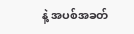နဲ့ အပစ်အခတ်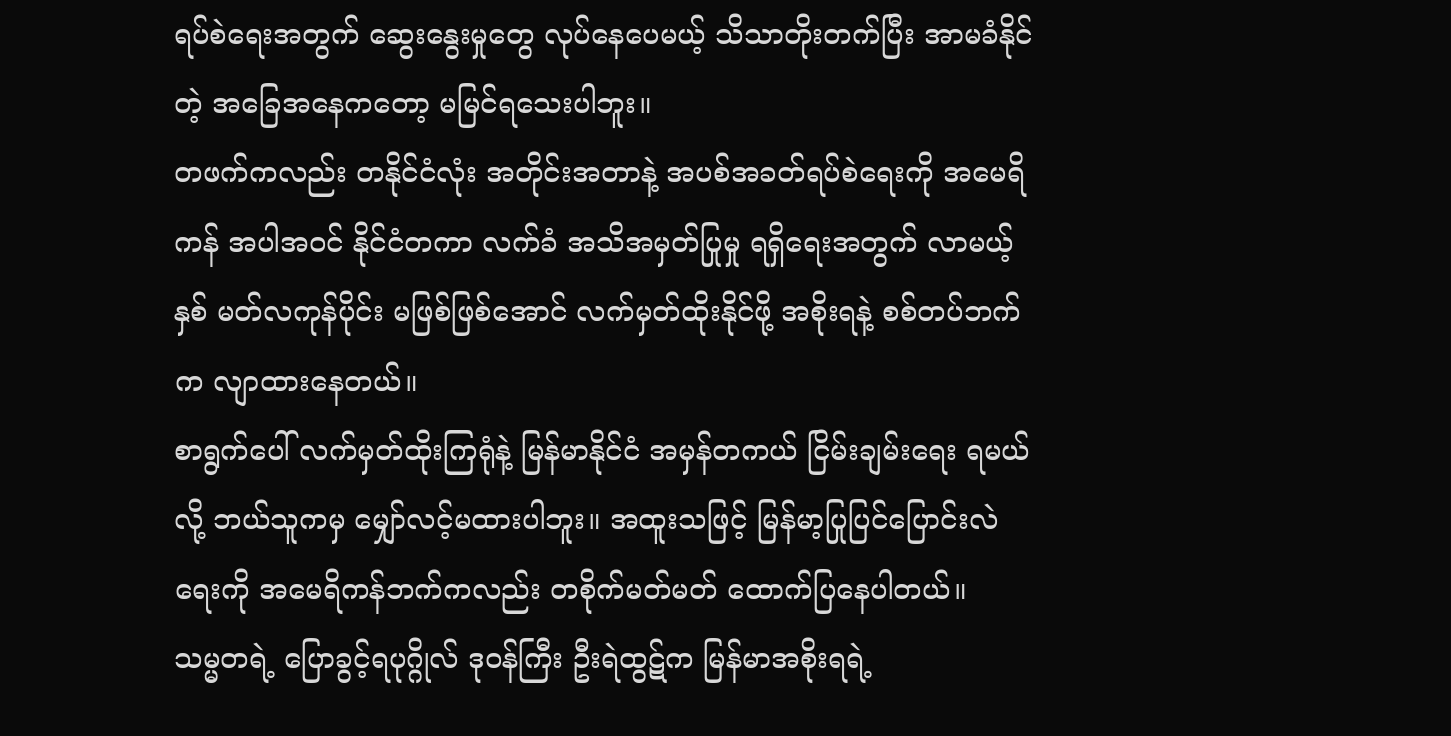ရပ်စဲရေးအတွက် ဆွေးနွေးမှုတွေ လုပ်နေပေမယ့် သိသာတိုးတက်ပြီး အာမခံနိုင်တဲ့ အခြေအနေကတော့ မမြင်ရသေးပါဘူး။
တဖက်ကလည်း တနိုင်ငံလုံး အတိုင်းအတာနဲ့ အပစ်အခတ်ရပ်စဲရေးကို အမေရိကန် အပါအဝင် နိုင်ငံတကာ လက်ခံ အသိအမှတ်ပြုမှု ရရှိရေးအတွက် လာမယ့်နှစ် မတ်လကုန်ပိုင်း မဖြစ်ဖြစ်အောင် လက်မှတ်ထိုးနိုင်ဖို့ အစိုးရနဲ့ စစ်တပ်ဘက်က လျာထားနေတယ်။
စာရွက်ပေါ် လက်မှတ်ထိုးကြရုံနဲ့ မြန်မာနိုင်ငံ အမှန်တကယ် ငြိမ်းချမ်းရေး ရမယ်လို့ ဘယ်သူကမှ မျှော်လင့်မထားပါဘူး။ အထူးသဖြင့် မြန်မာ့ပြုပြင်ပြောင်းလဲရေးကို အမေရိကန်ဘက်ကလည်း တစိုက်မတ်မတ် ထောက်ပြနေပါတယ်။
သမ္မတရဲ့ ပြောခွင့်ရပုဂ္ဂိုလ် ဒုဝန်ကြီး ဦးရဲထွဋ်က မြန်မာအစိုးရရဲ့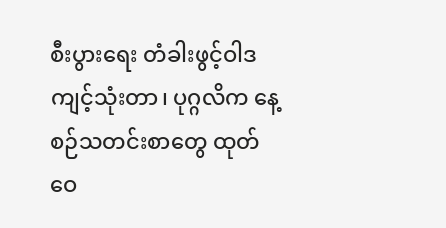စီးပွားရေး တံခါးဖွင့်ဝါဒ ကျင့်သုံးတာ၊ ပုဂ္ဂလိက နေ့စဉ်သတင်းစာတွေ ထုတ်ဝေ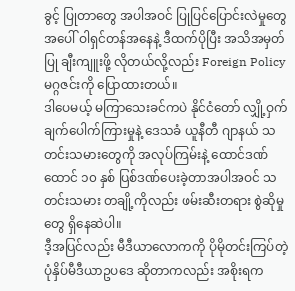ခွင့် ပြုတာတွေ အပါအဝင် ပြုပြင်ပြောင်းလဲမှုတွေအပေါ် ဝါရှင်တန်အနေနဲ့ ဒီထက်ပိုပြီး အသိအမှတ်ပြု ချီးကျူးဖို့ လိုတယ်လို့လည်း Foreign Policy မဂ္ဂဇင်းကို ပြောထားတယ်။
ဒါပေမယ့် မကြာသေးခင်ကပဲ နိုင်ငံတော် လျှို့ဝှက်ချက်ပေါက်ကြားမှုနဲ့ ဒေသခံ ယူနီတီ ဂျာနယ် သတင်းသမားတွေကို အလုပ်ကြမ်းနဲ့ ထောင်ဒဏ် ထောင် ၁၀ နှစ် ပြစ်ဒဏ်ပေးခဲ့တာအပါအဝင် သတင်းသမား တချို့ကိုလည်း ဖမ်းဆီးတရား စွဲဆိုမှုတွေ ရှိနေဆဲပါ။
ဒီ့အပြင်လည်း မီဒီယာလောကကို ပိုမိုတင်းကြပ်တဲ့ ပုံနှိပ်မီဒီယာဥပဒေ ဆိုတာကလည်း အစိုးရက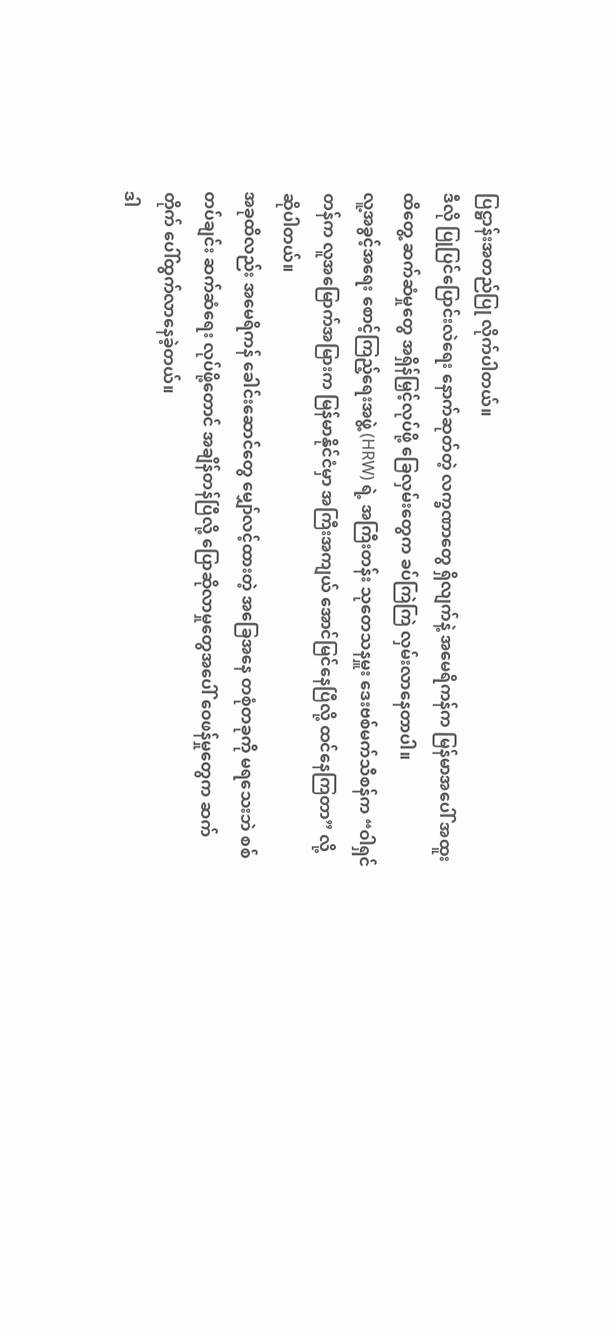ပြဋ္ဌာန်းအတည်ပြု လိုက်ပါတယ်။
ဒီလို ပြုပြင်ပြောင်းလဲရေး နောက်ဆုတ်တဲ့ လက္ခဏာတွေ ရှိလျက်နဲ့ အမေရိကန်က မြန်မာအပေါ် အထူး ထိတွေ့ ဆက်ဆံမှုတွေ အရှိန်မြှင့်လုပ်ဖို့ ခြေလှမ်းတွေက ခပ်ကြဲကြဲ လှမ်းလာနေတာပါ။
လူ့အခွင့်အရေး စောင့်ကြည့်ရေးအဖွဲ့ (HRW) ရဲ့ အကြီးတန်း သုတေသနမှူး ဒေးဗစ်မက်သီစန်က “ဝါရှင်တန်က လူအမြောက်အမြားက မြန်မာနိုင်ငံမှာ အကြီးအကျယ် အောင်မြင်နေပြီလို့ ထင်နေကြတာ” လို့ ဆိုပါတယ်။
အခုထိလည်း အမေရိကန် ခေါင်းဆောင်တွေ မျှော်လင့်ထားတဲ့ အခြေအနေ တစုံတခုကို မရသေးဘဲ စစ်တပ်ချင်း ဆက်ဆံရေး လုပ်ဖို့တောင် အချိန်တန်ပြီလို့ ပြောဆိုလာမှုတွေအပေါ် ဝေဖန်မှုတွေက ဆက်တိုက် ပေါ်ထွက်လာနေခဲ့တယ်။
ဒါ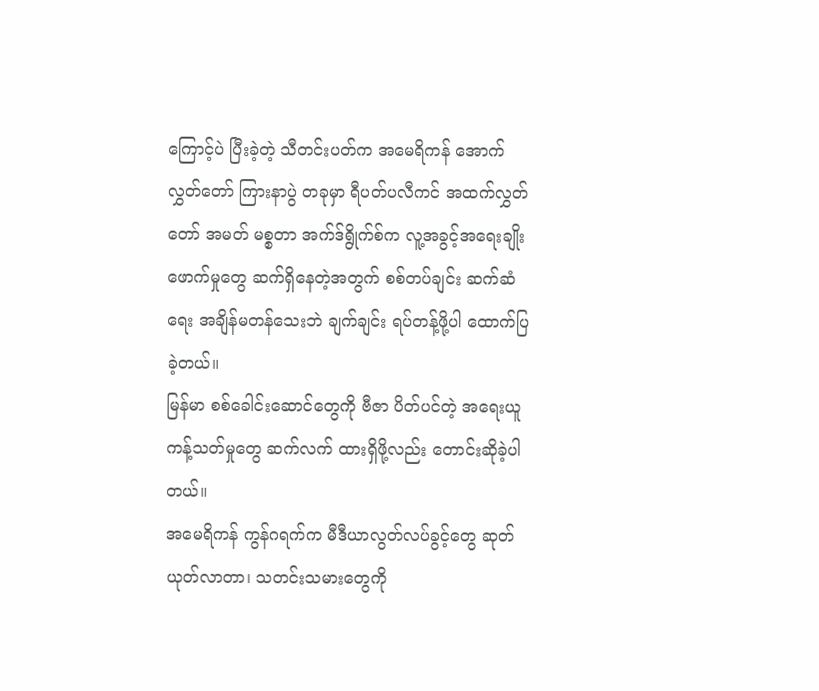ကြောင့်ပဲ ပြီးခဲ့တဲ့ သီတင်းပတ်က အမေရိကန် အောက်လွှတ်တော် ကြားနာပွဲ တခုမှာ ရီပတ်ပလီကင် အထက်လွှတ်တော် အမတ် မစ္စတာ အက်ဒ်ရွိုက်စ်က လူ့အခွင့်အရေးချိုးဖောက်မှုတွေ ဆက်ရှိနေတဲ့အတွက် စစ်တပ်ချင်း ဆက်ဆံရေး အချိန်မတန်သေးဘဲ ချက်ချင်း ရပ်တန့်ဖို့ပါ ထောက်ပြခဲ့တယ်။
မြန်မာ စစ်ခေါင်းဆောင်တွေကို ဗီဇာ ပိတ်ပင်တဲ့ အရေးယူ ကန့်သတ်မှုတွေ ဆက်လက် ထားရှိဖို့လည်း တောင်းဆိုခဲ့ပါတယ်။
အမေရိကန် ကွန်ဂရက်က မီဒီယာလွတ်လပ်ခွင့်တွေ ဆုတ်ယုတ်လာတာ၊ သတင်းသမားတွေကို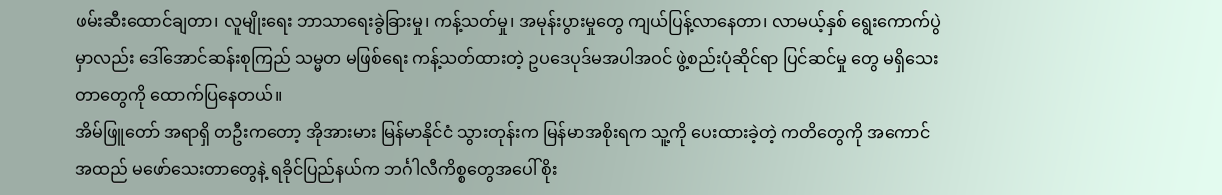ဖမ်းဆီးထောင်ချတာ၊ လူမျိုးရေး ဘာသာရေးခွဲခြားမှု၊ ကန့်သတ်မှု၊ အမုန်းပွားမှုတွေ ကျယ်ပြန့်လာနေတာ၊ လာမယ့်နှစ် ရွေးကောက်ပွဲမှာလည်း ဒေါ်အောင်ဆန်းစုကြည် သမ္မတ မဖြစ်ရေး ကန့်သတ်ထားတဲ့ ဥပဒေပုဒ်မအပါအဝင် ဖွဲ့စည်းပုံဆိုင်ရာ ပြင်ဆင်မှု တွေ မရှိသေးတာတွေကို ထောက်ပြနေတယ်။
အိမ်ဖြူတော် အရာရှိ တဦးကတော့ အိုအားမား မြန်မာနိုင်ငံ သွားတုန်းက မြန်မာအစိုးရက သူ့ကို ပေးထားခဲ့တဲ့ ကတိတွေကို အကောင်အထည် မဖော်သေးတာတွေနဲ့ ရခိုင်ပြည်နယ်က ဘင်္ဂါလီကိစ္စတွေအပေါ် စိုး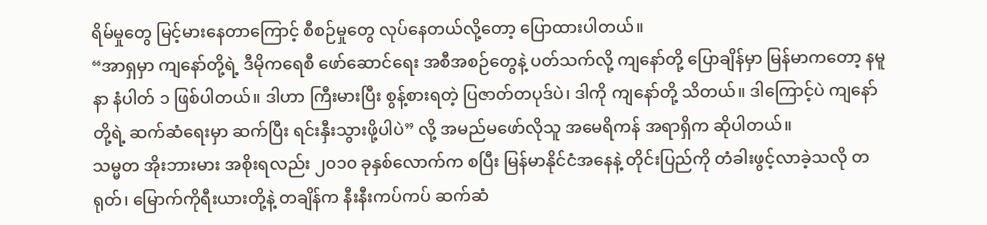ရိမ်မှုတွေ မြင့်မားနေတာကြောင့် စီစဉ်မှုတွေ လုပ်နေတယ်လို့တော့ ပြောထားပါတယ်။
“အာရှမှာ ကျနော်တို့ရဲ့ ဒီမိုကရေစီ ဖော်ဆောင်ရေး အစီအစဉ်တွေနဲ့ ပတ်သက်လို့ ကျနော်တို့ ပြောချိန်မှာ မြန်မာကတော့ နမူနာ နံပါတ် ၁ ဖြစ်ပါတယ်။ ဒါဟာ ကြီးမားပြီး စွန့်စားရတဲ့ ပြဇာတ်တပုဒ်ပဲ၊ ဒါကို ကျနော်တို့ သိတယ်။ ဒါကြောင့်ပဲ ကျနော်တို့ရဲ့ ဆက်ဆံရေးမှာ ဆက်ပြီး ရင်းနှီးသွားဖို့ပါပဲ” လို့ အမည်မဖော်လိုသူ အမေရိကန် အရာရှိက ဆိုပါတယ်။
သမ္မတ အိုးဘားမား အစိုးရလည်း ၂၀၁၀ ခုနှစ်လောက်က စပြီး မြန်မာနိုင်ငံအနေနဲ့ တိုင်းပြည်ကို တံခါးဖွင့်လာခဲ့သလို တရုတ်၊ မြောက်ကိုရီးယားတို့နဲ့ တချိန်က နီးနီးကပ်ကပ် ဆက်ဆံ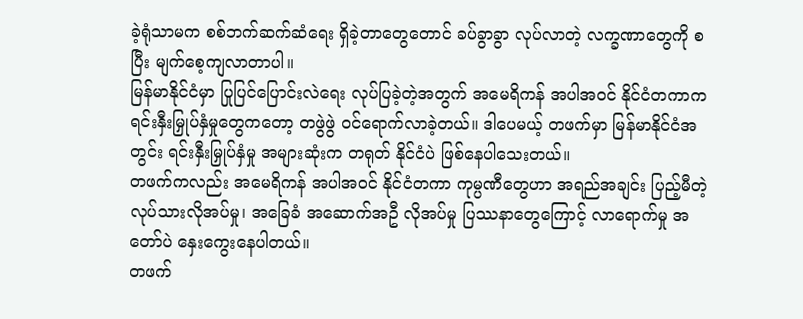ခဲ့ရုံသာမက စစ်ဘက်ဆက်ဆံရေး ရှိခဲ့တာတွေတောင် ခပ်ခွာခွာ လုပ်လာတဲ့ လက္ခဏာတွေကို စပြီး မျက်စေ့ကျလာတာပါ။
မြန်မာနိုင်ငံမှာ ပြုပြင်ပြောင်းလဲရေး လုပ်ပြခဲ့တဲ့အတွက် အမေရိကန် အပါအဝင် နိုင်ငံတကာက ရင်းနှီးမြှုပ်နှံမှုတွေကတော့ တဖွဲဖွဲ ဝင်ရောက်လာခဲ့တယ်။ ဒါပေမယ့် တဖက်မှာ မြန်မာနိုင်ငံအတွင်း ရင်းနှီးမြှုပ်နှံမှု အများဆုံးက တရုတ် နိုင်ငံပဲ ဖြစ်နေပါသေးတယ်။
တဖက်ကလည်း အမေရိကန် အပါအဝင် နိုင်ငံတကာ ကုမ္ပဏီတွေဟာ အရည်အချင်း ပြည့်မီတဲ့ လုပ်သားလိုအပ်မှု၊ အခြေခံ အဆောက်အဦ လိုအပ်မှု ပြဿနာတွေကြောင့် လာရောက်မှု အတော်ပဲ နှေးကွေးနေပါတယ်။
တဖက်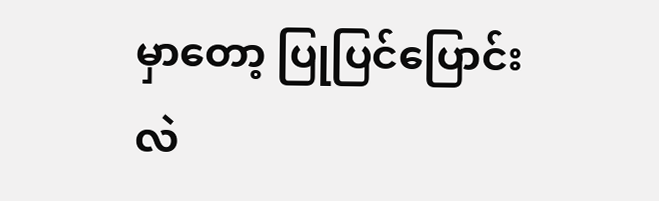မှာတော့ ပြုပြင်ပြောင်းလဲ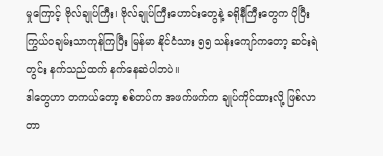မှုကြောင့် ဗိုလ်ချုပ်ကြီး၊ ဗိုလ်ချုပ်ကြီးဟောင်းတွေနဲ့ ခရိုနီကြီးတွေက ပိုပြီး ကြွယ်ဝချမ်းသာကုန်ကြပြီး မြန်မာ နိုင်ငံသား ၅၅ သန်းကျော်ကတော့ ဆင်းရဲတွင်း နက်သည်ထက် နက်နေဆဲပါဘပဲ။
ဒါတွေဟာ တကယ်တော့ စစ်တပ်က အဖက်ဖက်က ချုပ်ကိုင်ထားလို့ ဖြစ်လာတာ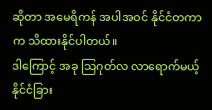ဆိုတာ အမေရိကန် အပါအဝင် နိုင်ငံတကာက သိထားနိုင်ပါတယ်။
ဒါကြောင့် အခု သြဂုတ်လ လာရောက်မယ့် နိုင်ငံခြား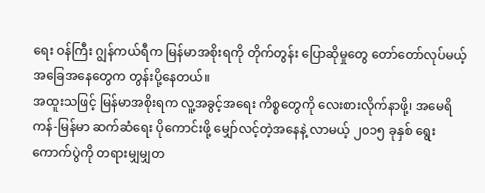ရေး ဝန်ကြီး ဂျွန်ကယ်ရီက မြန်မာအစိုးရကို တိုက်တွန်း ပြောဆိုမှုတွေ တော်တော်လုပ်မယ့် အခြေအနေတွေက တွန်းပို့နေတယ်။
အထူးသဖြင့် မြန်မာအစိုးရက လူ့အခွင့်အရေး ကိစ္စတွေကို လေးစားလိုက်နာဖို့၊ အမေရိကန်-မြန်မာ ဆက်ဆံရေး ပိုကောင်းဖို့ မျှော်လင့်တဲ့အနေနဲ့ လာမယ့် ၂၀၁၅ ခုနှစ် ရွေးကောက်ပွဲကို တရားမျှမျှတ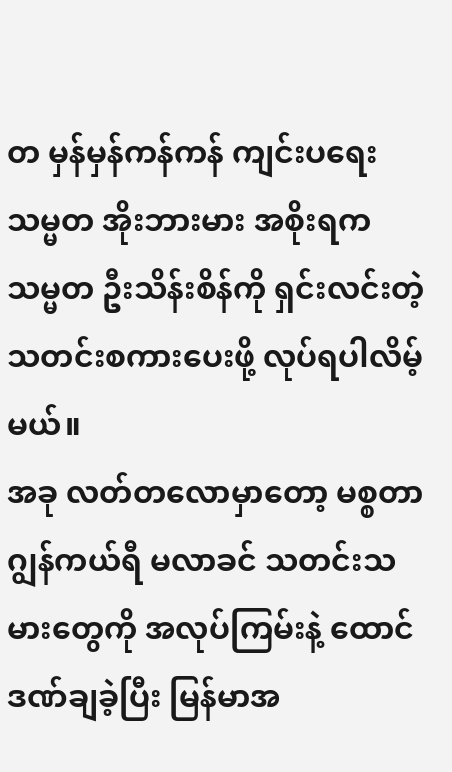တ မှန်မှန်ကန်ကန် ကျင်းပရေး သမ္မတ အိုးဘားမား အစိုးရက သမ္မတ ဦးသိန်းစိန်ကို ရှင်းလင်းတဲ့ သတင်းစကားပေးဖို့ လုပ်ရပါလိမ့်မယ်။
အခု လတ်တလောမှာတော့ မစ္စတာ ဂျွန်ကယ်ရီ မလာခင် သတင်းသမားတွေကို အလုပ်ကြမ်းနဲ့ ထောင်ဒဏ်ချခဲ့ပြီး မြန်မာအ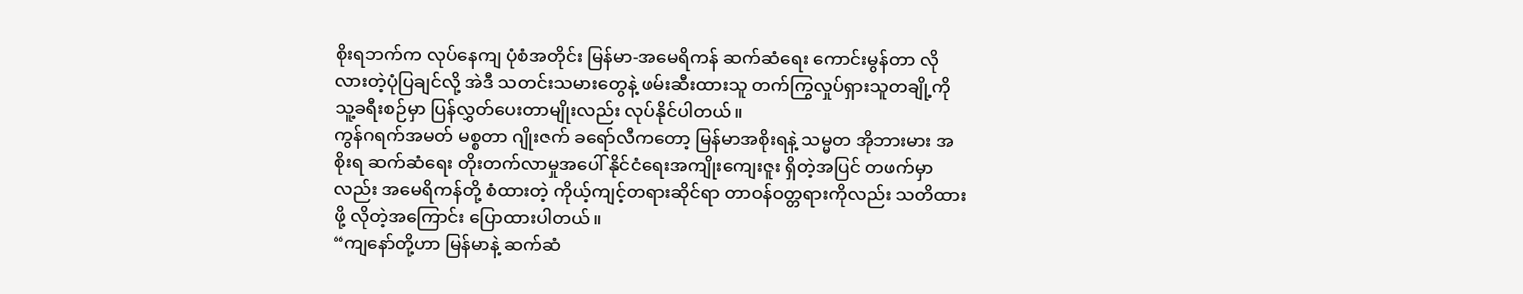စိုးရဘက်က လုပ်နေကျ ပုံစံအတိုင်း မြန်မာ-အမေရိကန် ဆက်ဆံရေး ကောင်းမွန်တာ လိုလားတဲ့ပုံပြချင်လို့ အဲဒီ သတင်းသမားတွေနဲ့ ဖမ်းဆီးထားသူ တက်ကြွလှုပ်ရှားသူတချို့ကို သူ့ခရီးစဉ်မှာ ပြန်လွှတ်ပေးတာမျိုးလည်း လုပ်နိုင်ပါတယ်။
ကွန်ဂရက်အမတ် မစ္စတာ ဂျိုးဇက် ခရော်လီကတော့ မြန်မာအစိုးရနဲ့ သမ္မတ အိုဘားမား အစိုးရ ဆက်ဆံရေး တိုးတက်လာမှုအပေါ် နိုင်ငံရေးအကျိုးကျေးဇူး ရှိတဲ့အပြင် တဖက်မှာလည်း အမေရိကန်တို့ စံထားတဲ့ ကိုယ့်ကျင့်တရားဆိုင်ရာ တာဝန်ဝတ္တရားကိုလည်း သတိထားဖို့ လိုတဲ့အကြောင်း ပြောထားပါတယ်။
“ကျနော်တို့ဟာ မြန်မာနဲ့ ဆက်ဆံ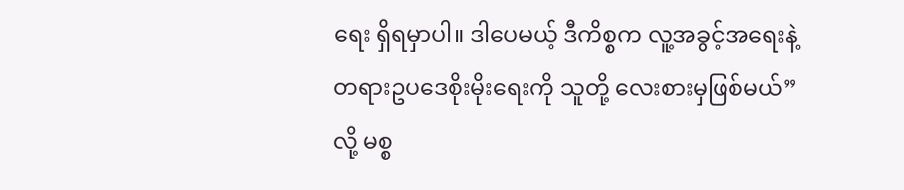ရေး ရှိရမှာပါ။ ဒါပေမယ့် ဒီကိစ္စက လူ့အခွင့်အရေးနဲ့ တရားဥပဒေစိုးမိုးရေးကို သူတို့ လေးစားမှဖြစ်မယ်” လို့ မစ္စ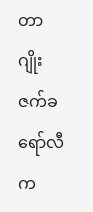တာ ဂျိုးဇက်ခရော်လီက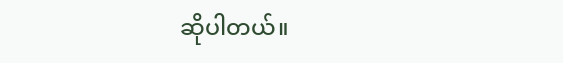ဆိုပါတယ်။